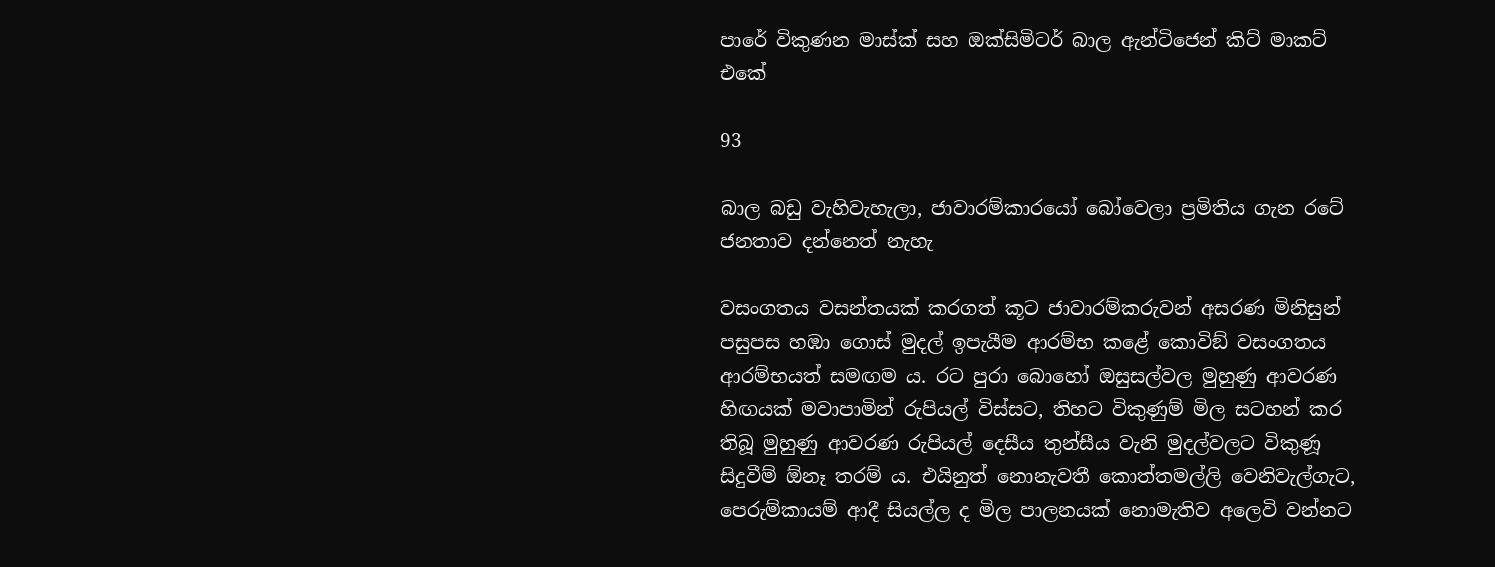පාරේ විකුණන මාස්ක් සහ ඔක්සිමිටර් බාල ඇන්ටිජෙන් කිට් මාකට් එකේ

93

බාල බඩු වැහිවැහැලා, ජාවාරම්කාරයෝ බෝවෙලා ප්‍රමිතිය ගැන රටේ ජනතාව දන්නෙත් නැහැ

වසංගතය වසන්තයක් කරගත් කූට ජාවාරම්කරුවන් අසරණ මිනිසුන් පසුපස හඹා ගොස් මුදල් ඉපැයීම ආරම්භ කළේ කොවිඞ් වසංගතය ආරම්භයත් සමඟම ය. රට පුරා බොහෝ ඔසුසල්වල මුහුණු ආවරණ හිඟයක් මවාපාමින් රුපියල් විස්සට, තිහට විකුණුම් මිල සටහන් කර තිබූ මුහුණු ආවරණ රුපියල් දෙසීය තුන්සීය වැනි මුදල්වලට විකුණූ සිදුවීම් ඕනෑ තරම් ය. එයිනුත් නොනැවතී කොත්තමල්ලි වෙනිවැල්ගැට, පෙරුම්කායම් ආදී සියල්ල ද මිල පාලනයක් නොමැතිව අලෙවි වන්නට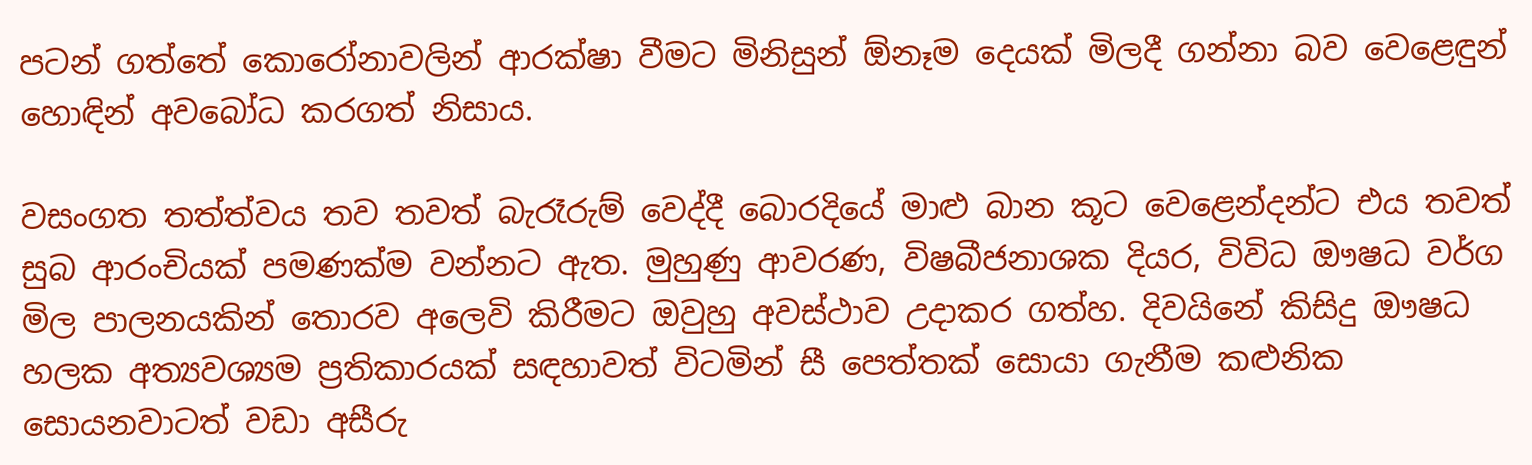පටන් ගත්තේ කොරෝනාවලින් ආරක්ෂා වීමට මිනිසුන් ඕනෑම දෙයක් මිලදී ගන්නා බව වෙළෙඳුන් හොඳින් අවබෝධ කරගත් නිසාය.

වසංගත තත්ත්වය තව තවත් බැරෑරුම් වෙද්දී බොරදියේ මාළු බාන කූට වෙළෙන්දන්ට එය තවත් සුබ ආරංචියක් පමණක්ම වන්නට ඇත. මුහුණු ආවරණ, විෂබීජනාශක දියර, විවිධ ඖෂධ වර්ග මිල පාලනයකින් තොරව අලෙවි කිරීමට ඔවුහු අවස්ථාව උදාකර ගත්හ. දිවයිනේ කිසිදු ඖෂධ හලක අත්‍යවශ්‍යම ප්‍රතිකාරයක් සඳහාවත් විටමින් සී පෙත්තක් සොයා ගැනීම කළුනික සොයනවාටත් වඩා අසීරු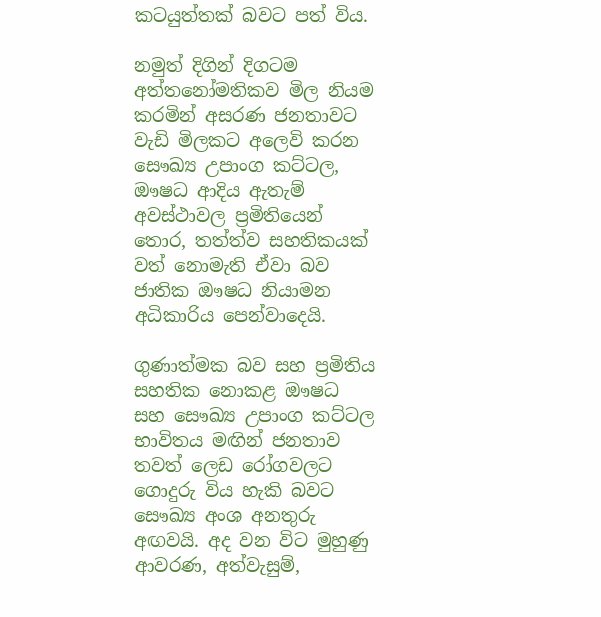කටයුත්තක් බවට පත් විය.

නමුත් දිගින් දිගටම අත්තනෝමතිකව මිල නියම කරමින් අසරණ ජනතාවට වැඩි මිලකට අලෙවි කරන සෞඛ්‍ය උපාංග කට්ටල, ඖෂධ ආදිය ඇතැම් අවස්ථාවල ප්‍රමිතියෙන් තොර, තත්ත්ව සහතිකයක් වත් නොමැති ඒවා බව ජාතික ඖෂධ නියාමන අධිකාරිය පෙන්වාදෙයි.

ගුණාත්මක බව සහ ප්‍රමිතිය සහතික නොකළ ඖෂධ සහ සෞඛ්‍ය උපාංග කට්ටල භාවිතය මඟින් ජනතාව තවත් ලෙඩ රෝගවලට ගොදුරු විය හැකි බවට සෞඛ්‍ය අංශ අනතුරු අඟවයි. අද වන විට මුහුණු ආවරණ, අත්වැසුම්,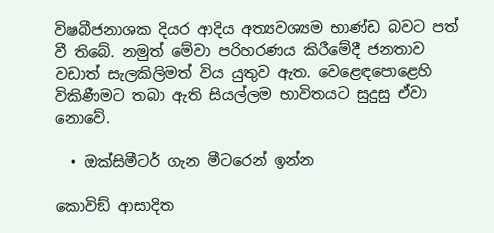විෂබීජනාශක දියර ආදිය අත්‍යවශ්‍යම භාණ්ඩ බවට පත් වී තිබේ. නමුත් මේවා පරිහරණය කිරීමේදී ජනතාව වඩාත් සැලකිලිමත් විය යුතුව ඇත. වෙළෙඳපොළෙහි විකිණීමට තබා ඇති සියල්ලම භාවිතයට සුදුසු ඒවා නොවේ.

  • ඔක්සිමීටර් ගැන මීටරෙන් ඉන්න

කොවිඞ් ආසාදිත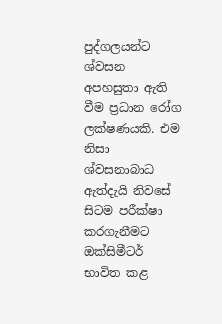පුද්ගලයන්ට ශ්වසන අපහසුතා ඇති වීම ප්‍රධාන රෝග ලක්ෂණයකි. එම නිසා ශ්වසනාබාධ ඇත්දැයි නිවසේ සිටම පරීක්ෂා කරගැනීමට ඔක්සිමීටර් භාවිත කළ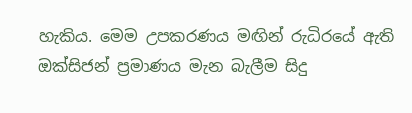හැකිය. මෙම උපකරණය මඟින් රුධිරයේ ඇති ඔක්සිජන් ප්‍රමාණය මැන බැලීම සිදු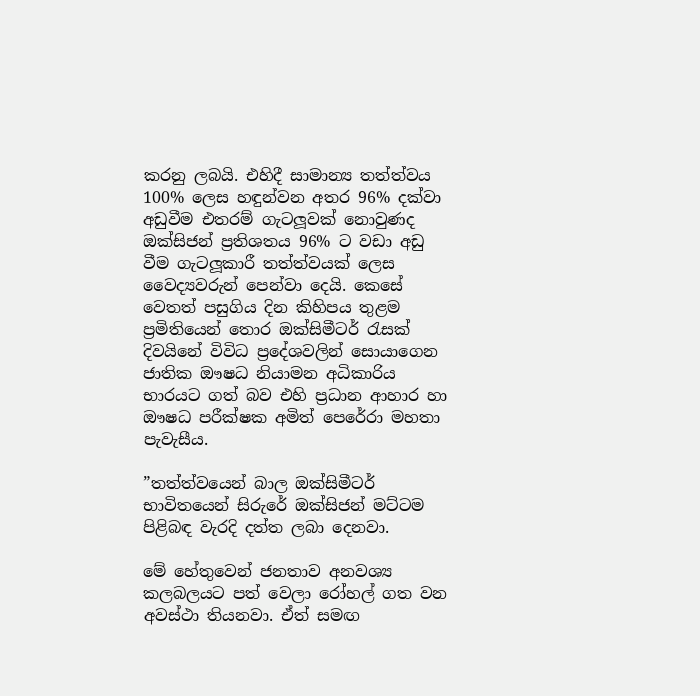කරනු ලබයි. එහිදී සාමාන්‍ය තත්ත්වය 100% ලෙස හඳුන්වන අතර 96% දක්වා අඩුවීම එතරම් ගැටලූවක් නොවුණද ඔක්සිජන් ප්‍රතිශතය 96% ට වඩා අඩු වීම ගැටලූකාරී තත්ත්වයක් ලෙස වෛද්‍යවරුන් පෙන්වා දෙයි. කෙසේ වෙතත් පසුගිය දින කිහිපය තුළම ප්‍රමිතියෙන් තොර ඔක්සිමීටර් රැසක් දිවයිනේ විවිධ ප්‍රදේශවලින් සොයාගෙන ජාතික ඖෂධ නියාමන අධිකාරිය භාරයට ගත් බව එහි ප්‍රධාන ආහාර හා ඖෂධ පරීක්ෂක අමිත් පෙරේරා මහතා පැවැසීය.

”තත්ත්වයෙන් බාල ඔක්සිමීටර් භාවිතයෙන් සිරුරේ ඔක්සිජන් මට්ටම පිළිබඳ වැරදි දත්ත ලබා දෙනවා.

මේ හේතුවෙන් ජනතාව අනවශ්‍ය කලබලයට පත් වෙලා රෝහල් ගත වන අවස්ථා තියනවා. ඒත් සමඟ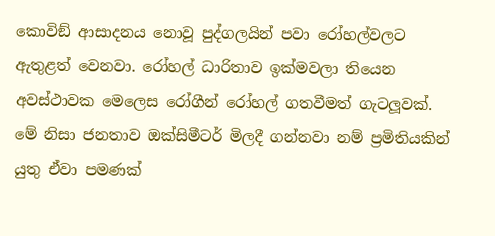කොවිඞ් ආසාදනය නොවූ පුද්ගලයින් පවා රෝහල්වලට ඇතුළත් වෙනවා. රෝහල් ධාරිතාව ඉක්මවලා තියෙන අවස්ථාවක මෙලෙස රෝගීන් රෝහල් ගතවීමත් ගැටලූවක්. මේ නිසා ජනතාව ඔක්සිමීටර් මිලදී ගන්නවා නම් ප්‍රමිතියකින් යුතු ඒවා පමණක්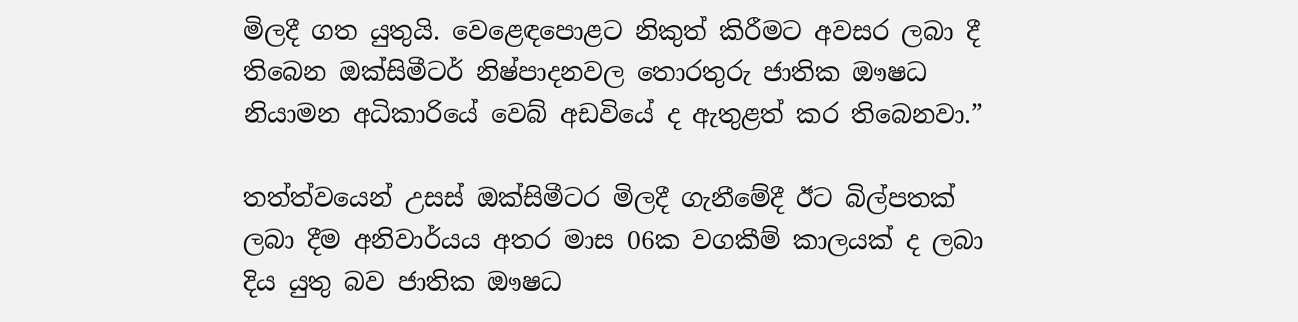මිලදී ගත යුතුයි. වෙළෙඳපොළට නිකුත් කිරීමට අවසර ලබා දී තිබෙන ඔක්සිමීටර් නිෂ්පාදනවල තොරතුරු ජාතික ඖෂධ නියාමන අධිකාරියේ වෙබ් අඩවියේ ද ඇතුළත් කර තිබෙනවා.”

තත්ත්වයෙන් උසස් ඔක්සිමීටර මිලදී ගැනීමේදී ඊට බිල්පතක් ලබා දීම අනිවාර්යය අතර මාස 06ක වගකීම් කාලයක් ද ලබා දිය යුතු බව ජාතික ඖෂධ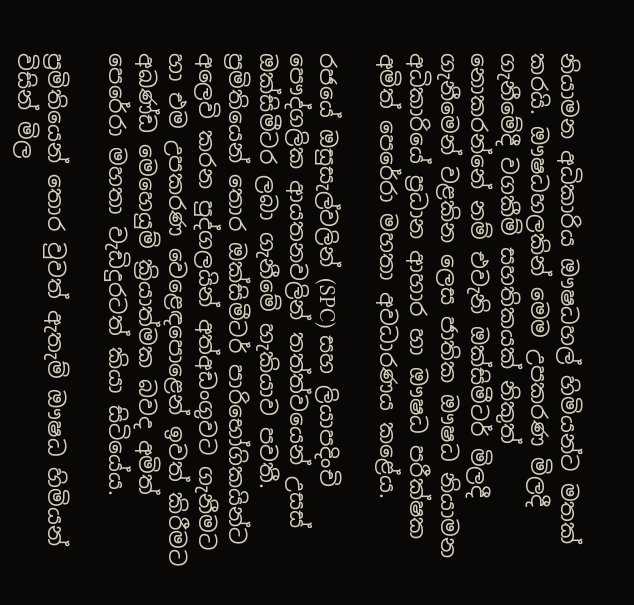නියාමන අධිකාරිය ඖෂධහල් හිමියන්ට මතක් කරයි. ඖෂධහලකින් මෙම උපකරණ මිලදී ගැනීමේදී වගකීම් සහතිකයක් නිකුත් නොකරන්නේ නම් එවැනි ඔක්සිමීටර් මිලදී ගැනීමෙන් වළකින ලෙස ජාතික ඖෂධ නියාමන අධිකාරියේ ප්‍රධාන ආහාර හා ඖෂධ පරීක්ෂක අමිත් පෙරේරා මහතා අවධාරණය කළේය.

රජයේ ඔසුසැල්වලින් (SPC) සහ ලියාපදිංචි පෞද්ගලික ආයතනවලින් තත්ත්වයෙන් උසස් ඔක්සිමීටර ලබා ගැනීමේ හැකියාව පවතී. ප්‍රමිතියෙන් තොර ඔක්සිමීටර් පාරිභෝගිකයින්ට අලෙවි කරන පුද්ගලයින් අත්අඩංගුවට ගැනීමට හා එම උපකරණ වෙළෙඳපොළෙන් ඉවත් කිරීමට අඛණ්ඩ මෙහෙයුම් ක්‍රියාත්මක බවද අමිත් පෙරේරා මහතා වැඩිදුරටත් කියා සිටියේය.

ප්‍රමිතියෙන් තොර වුවත් ඇතැම් ඖෂධ හිමියන් විසින් මිල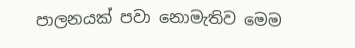පාලනයක් පවා නොමැතිව මෙම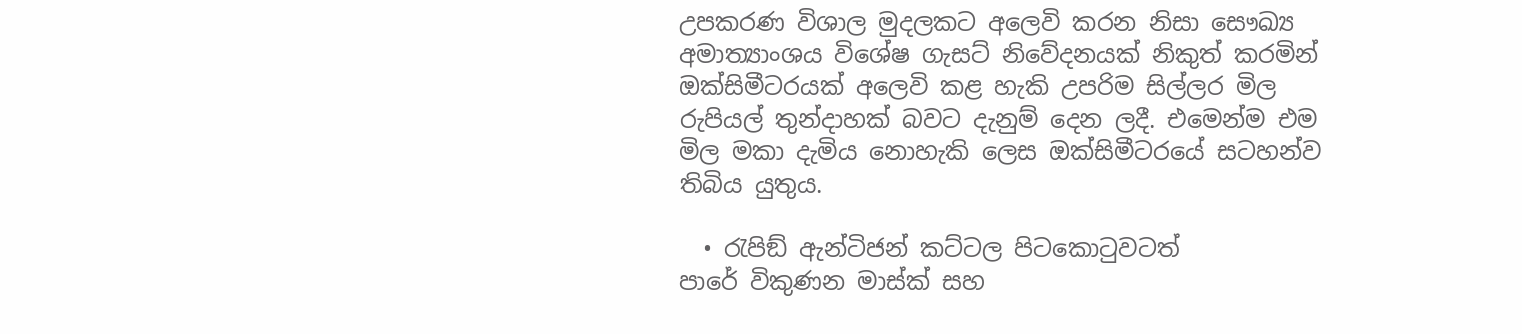උපකරණ විශාල මුදලකට අලෙවි කරන නිසා සෞඛ්‍ය අමාත්‍යාංශය විශේෂ ගැසට් නිවේදනයක් නිකුත් කරමින් ඔක්සිමීටරයක් අලෙවි කළ හැකි උපරිම සිල්ලර මිල රුපියල් තුන්දාහක් බවට දැනුම් දෙන ලදී. එමෙන්ම එම මිල මකා දැමිය නොහැකි ලෙස ඔක්සිමීටරයේ සටහන්ව තිබිය යුතුය.

  • රැපිඞ් ඇන්ටිජන් කට්ටල පිටකොටුවටත්
පාරේ විකුණන මාස්ක් සහ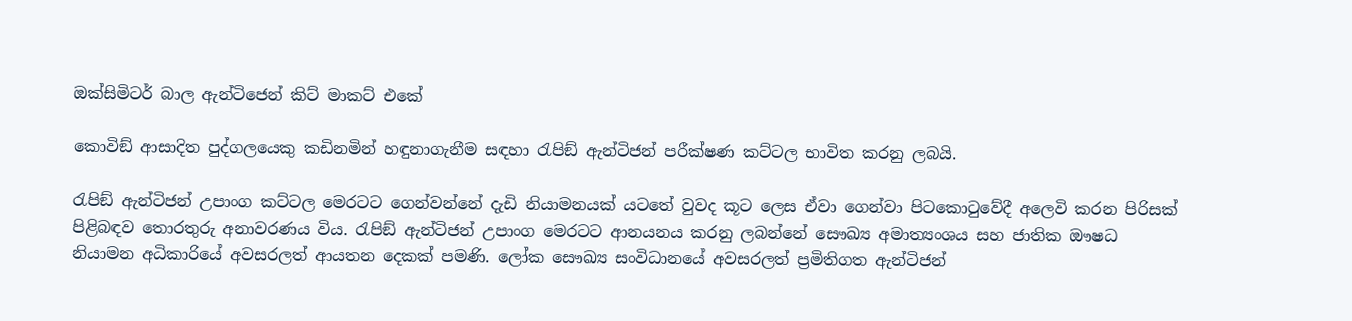ඔක්සිමිටර් බාල ඇන්ටිජෙන් කිට් මාකට් එකේ

කොවිඞ් ආසාදිත පුද්ගලයෙකු කඩිනමින් හඳුනාගැනීම සඳහා රැපිඞ් ඇන්ටිජන් පරීක්ෂණ කට්ටල භාවිත කරනු ලබයි.

රැපිඞ් ඇන්ටිජන් උපාංග කට්ටල මෙරටට ගෙන්වන්නේ දැඩි නියාමනයක් යටතේ වුවද කූට ලෙස ඒවා ගෙන්වා පිටකොටුවේදී අලෙවි කරන පිරිසක් පිළිබඳව තොරතුරු අනාවරණය විය. රැපිඞ් ඇන්ටිජන් උපාංග මෙරටට ආනයනය කරනු ලබන්නේ සෞඛ්‍ය අමාත්‍යංශය සහ ජාතික ඖෂධ නියාමන අධිකාරියේ අවසරලත් ආයතන දෙකක් පමණි. ලෝක සෞඛ්‍ය සංවිධානයේ අවසරලත් ප්‍රමිතිගත ඇන්ටිජන්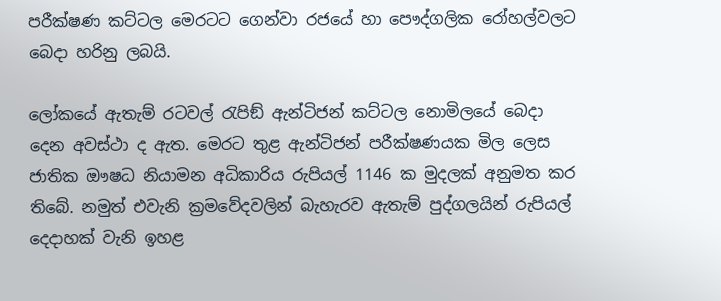පරීක්ෂණ කට්ටල මෙරටට ගෙන්වා රජයේ හා පෞද්ගලික රෝහල්වලට බෙදා හරිනු ලබයි.

ලෝකයේ ඇතැම් රටවල් රැපිඞ් ඇන්ටිජන් කට්ටල නොමිලයේ බෙදා දෙන අවස්ථා ද ඇත. මෙරට තුළ ඇන්ටිජන් පරීක්ෂණයක මිල ලෙස ජාතික ඖෂධ නියාමන අධිකාරිය රුපියල් 1146 ක මුදලක් අනුමත කර තිබේ. නමුත් එවැනි ක්‍රමවේදවලින් බැහැරව ඇතැම් පුද්ගලයින් රුපියල් දෙදාහක් වැනි ඉහළ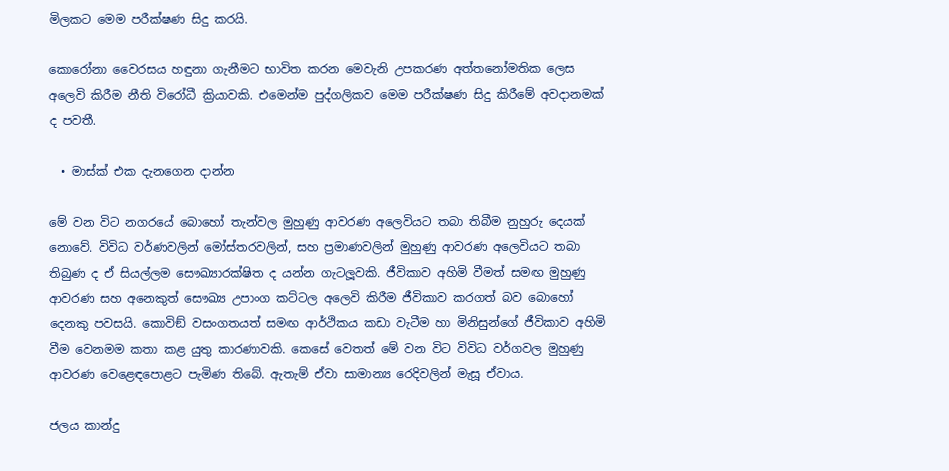මිලකට මෙම පරීක්ෂණ සිදු කරයි.

කොරෝනා වෛරසය හඳුනා ගැනීමට භාවිත කරන මෙවැනි උපකරණ අත්තනෝමතික ලෙස අලෙවි කිරීම නීති විරෝධී ක්‍රියාවකි. එමෙන්ම පුද්ගලිකව මෙම පරීක්ෂණ සිදු කිරීමේ අවදානමක් ද පවතී.

  • මාස්ක් එක දැනගෙන දාන්න

මේ වන විට නගරයේ බොහෝ තැන්වල මුහුණු ආවරණ අලෙවියට තබා තිබීම නුහුරු දෙයක් නොවේ. විවිධ වර්ණවලින් මෝස්තරවලින්, සහ ප්‍රමාණවලින් මුහුණු ආවරණ අලෙවියට තබා තිබුණ ද ඒ සියල්ලම සෞඛ්‍යාරක්ෂිත ද යන්න ගැටලූවකි. ජීවිකාව අහිමි වීමත් සමඟ මුහුණු ආවරණ සහ අනෙකුත් සෞඛ්‍ය උපාංග කට්ටල අලෙවි කිරීම ජීවිකාව කරගත් බව බොහෝ දෙනකු පවසයි. කොවිඞ් වසංගතයත් සමඟ ආර්ථිකය කඩා වැටීම හා මිනිසුන්ගේ ජීවිකාව අහිමි වීම වෙනමම කතා කළ යුතු කාරණාවකි. කෙසේ වෙතත් මේ වන විට විවිධ වර්ගවල මුහුණු ආවරණ වෙළෙඳපොළට පැමිණ තිබේ. ඇතැම් ඒවා සාමාන්‍ය රෙදිවලින් මැසූ ඒවාය.

ජලය කාන්දු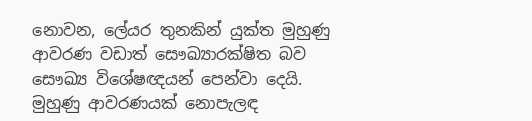නොවන, ලේයර තුනකින් යුක්ත මුහුණු ආවරණ වඩාත් සෞඛ්‍යාරක්ෂිත බව සෞඛ්‍ය විශේෂඥයන් පෙන්වා දෙයි. මුහුණු ආවරණයක් නොපැලඳ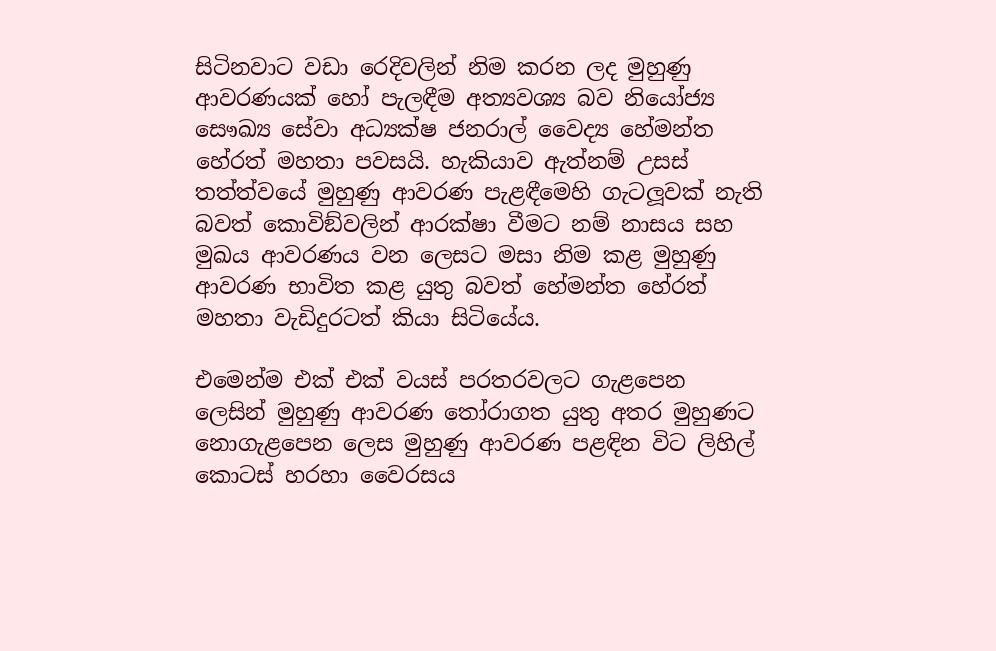සිටිනවාට වඩා රෙදිවලින් නිම කරන ලද මුහුණු ආවරණයක් හෝ පැලඳීම අත්‍යවශ්‍ය බව නියෝජ්‍ය සෞඛ්‍ය සේවා අධ්‍යක්ෂ ජනරාල් වෛද්‍ය හේමන්ත හේරත් මහතා පවසයි. හැකියාව ඇත්නම් උසස් තත්ත්වයේ මුහුණු ආවරණ පැළඳීමෙහි ගැටලූවක් නැති බවත් කොවිඞ්වලින් ආරක්ෂා වීමට නම් නාසය සහ මුඛය ආවරණය වන ලෙසට මසා නිම කළ මුහුණු ආවරණ භාවිත කළ යුතු බවත් හේමන්ත හේරත් මහතා වැඩිදුරටත් කියා සිටියේය.

එමෙන්ම එක් එක් වයස් පරතරවලට ගැළපෙන ලෙසින් මුහුණු ආවරණ තෝරාගත යුතු අතර මුහුණට නොගැළපෙන ලෙස මුහුණු ආවරණ පළඳින විට ලිහිල් කොටස් හරහා වෛරසය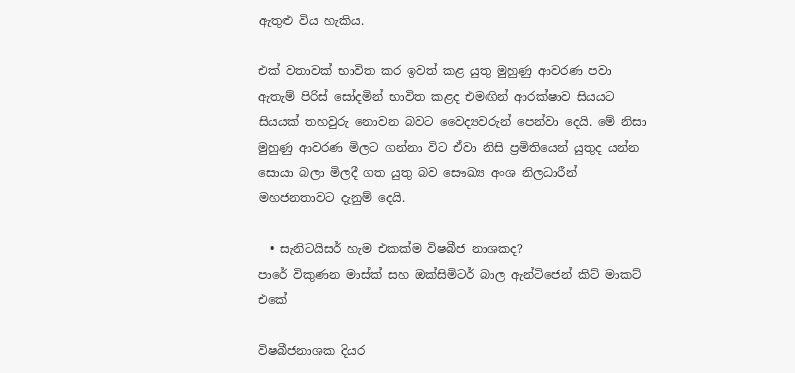ඇතුළු විය හැකිය.

එක් වතාවක් භාවිත කර ඉවත් කළ යුතු මුහුණු ආවරණ පවා ඇතැම් පිරිස් සෝදමින් භාවිත කළද එමඟින් ආරක්ෂාව සියයට සියයක් තහවුරු නොවන බවට වෛද්‍යවරුන් පෙන්වා දෙයි. මේ නිසා මුහුණු ආවරණ මිලට ගන්නා විට ඒවා නිසි ප්‍රමිතියෙන් යුතුද යන්න සොයා බලා මිලදී ගත යුතු බව සෞඛ්‍ය අංශ නිලධාරීන් මහජනතාවට දැනුම් දෙයි.

  • සැනිටයිසර් හැම එකක්ම විෂබීජ නාශකද?
පාරේ විකුණන මාස්ක් සහ ඔක්සිමිටර් බාල ඇන්ටිජෙන් කිට් මාකට් එකේ

විෂබීජනාශක දියර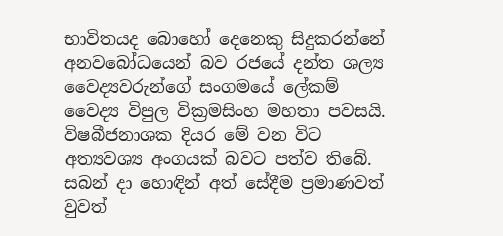භාවිතයද බොහෝ දෙනෙකු සිදුකරන්නේ අනවබෝධයෙන් බව රජයේ දන්ත ශල්‍ය වෛද්‍යවරුන්ගේ සංගමයේ ලේකම් වෛද්‍ය විපුල වික්‍රමසිංහ මහතා පවසයි. විෂබීජනාශක දියර මේ වන විට අත්‍යවශ්‍ය අංගයක් බවට පත්ව තිබේ. සබන් දා හොඳින් අත් සේදීම ප්‍රමාණවත් වුවත්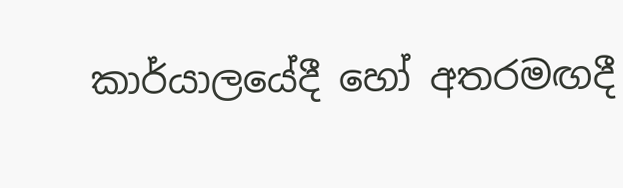කාර්යාලයේදී හෝ අතරමඟදී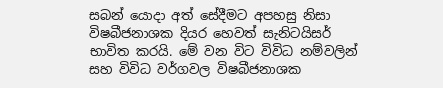සබන් යොදා අත් සේදීමට අපහසු නිසා විෂබීජනාශක දියර හෙවත් සැනිටයිසර් භාවිත කරයි. මේ වන විට විවිධ නම්වලින් සහ විවිධ වර්ගවල විෂබීජනාශක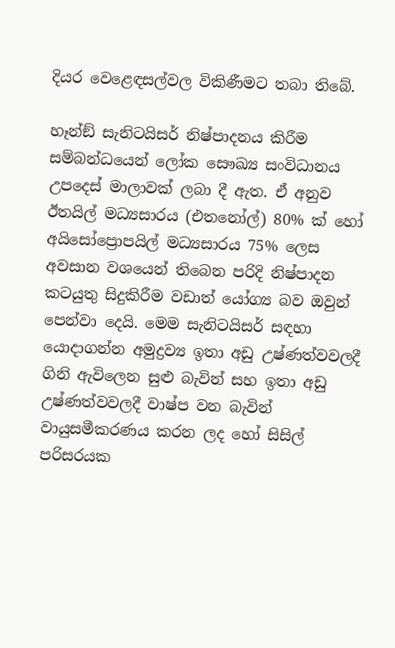දියර වෙළෙඳසල්වල විකිණීමට තබා තිබේ.

හෑන්ඞ් සැනිටයිසර් නිෂ්පාදනය කිරීම සම්බන්ධයෙන් ලෝක සෞඛ්‍ය සංවිධානය උපදෙස් මාලාවක් ලබා දී ඇත. ඒ අනුව ඊතයිල් මධ්‍යසාරය (එතනෝල්) 80% ක් හෝ අයිසෝප්‍රොපයිල් මධ්‍යසාරය 75% ලෙස අවසාන වශයෙන් තිබෙන පරිදි නිෂ්පාදන කටයුතු සිදුකිරීම වඩාත් යෝග්‍ය බව ඔවුන් පෙන්වා දෙයි. මෙම සැනිටයිසර් සඳහා යොදාගන්න අමුද්‍රව්‍ය ඉතා අඩු උෂ්ණත්වවලදී ගිනි ඇවිලෙන සුළු බැවින් සහ ඉතා අඩු උෂ්ණත්වවලදී වාෂ්ප වන බැවින් වායුසමීකරණය කරන ලද හෝ සිසිල් පරිසරයක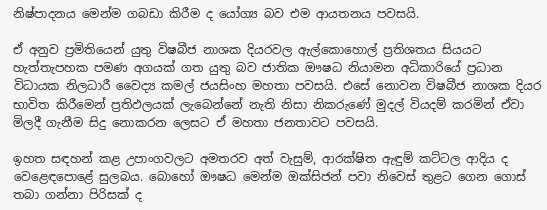නිෂ්පාදනය මෙන්ම ගබඩා කිරීම ද යෝග්‍ය බව එම ආයතනය පවසයි.

ඒ අනුව ප්‍රමිතියෙන් යුතු විෂබීජ නාශක දියරවල ඇල්කොහොල් ප්‍රතිශතය සියයට හැත්තැපහක පමණ අගයක් ගත යුතු බව ජාතික ඖෂධ නියාමන අධිකාරියේ ප්‍රධාන විධායක නිලධාරී වෛද්‍ය කමල් ජයසිංහ මහතා පවසයි. එසේ නොවන විෂබීජ නාශක දියර භාවිත කිරීමෙන් ප්‍රතිඵලයක් ලැබෙන්නේ නැති නිසා නිකරුණේ මුදල් වියදම් කරමින් ඒවා මිලදී ගැනීම සිදු නොකරන ලෙසට ඒ මහතා ජනතාවට පවසයි.

ඉහත සඳහන් කළ උපාංගවලට අමතරව අත් වැසුම්, ආරක්ෂිත ඇඳුම් කට්ටල ආදිය ද වෙළෙඳපොළේ සුලබය. බොහෝ ඖෂධ මෙන්ම ඔක්සිජන් පවා නිවෙස් තුළට ගෙන ගොස් තබා ගන්නා පිරිසක් ද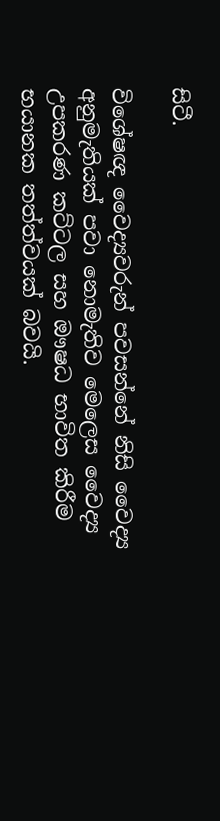සිටී.

විශේෂඥ වෛද්‍යවරුන් පවසන්නේ නිසි වෛද්‍ය අනුමැතියක් පවා නොමැතිව මෙලෙස වෛද්‍ය උපකරණ කට්ටල සහ ඖෂධ භාවිත කිරීම භයානක තත්ත්වයක් බවයි.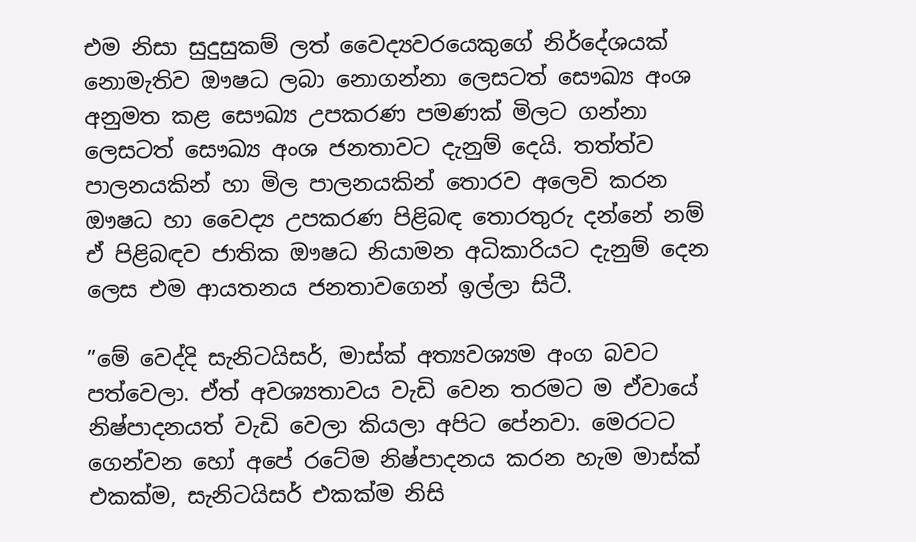එම නිසා සුදුසුකම් ලත් වෛද්‍යවරයෙකුගේ නිර්දේශයක් නොමැතිව ඖෂධ ලබා නොගන්නා ලෙසටත් සෞඛ්‍ය අංශ අනුමත කළ සෞඛ්‍ය උපකරණ පමණක් මිලට ගන්නා ලෙසටත් සෞඛ්‍ය අංශ ජනතාවට දැනුම් දෙයි. තත්ත්ව පාලනයකින් හා මිල පාලනයකින් තොරව අලෙවි කරන ඖෂධ හා වෛද්‍ය උපකරණ පිළිබඳ තොරතුරු දන්නේ නම් ඒ පිළිබඳව ජාතික ඖෂධ නියාමන අධිකාරියට දැනුම් දෙන ලෙස එම ආයතනය ජනතාවගෙන් ඉල්ලා සිටී.

”මේ වෙද්දි සැනිටයිසර්, මාස්ක් අත්‍යවශ්‍යම අංග බවට පත්වෙලා. ඒත් අවශ්‍යතාවය වැඩි වෙන තරමට ම ඒවායේ නිෂ්පාදනයත් වැඩි වෙලා කියලා අපිට පේනවා. මෙරටට ගෙන්වන හෝ අපේ රටේම නිෂ්පාදනය කරන හැම මාස්ක් එකක්ම, සැනිටයිසර් එකක්ම නිසි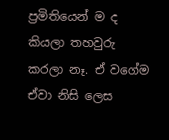ප්‍රමිතියෙන් ම ද කියලා තහවුරු කරලා නෑ. ඒ වගේම ඒවා නිසි ලෙස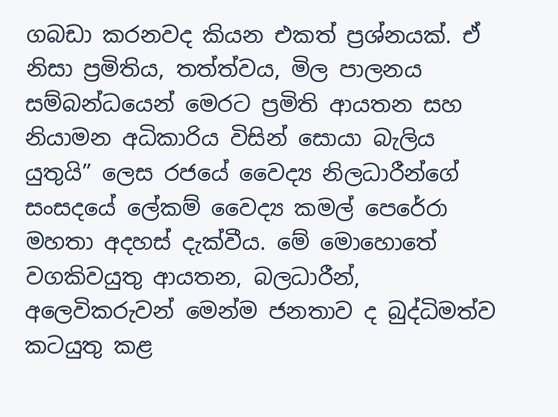ගබඩා කරනවද කියන එකත් ප්‍රශ්නයක්. ඒ නිසා ප්‍රමිතිය, තත්ත්වය, මිල පාලනය සම්බන්ධයෙන් මෙරට ප්‍රමිති ආයතන සහ නියාමන අධිකාරිය විසින් සොයා බැලිය යුතුයි” ලෙස රජයේ වෛද්‍ය නිලධාරීන්ගේ සංසදයේ ලේකම් වෛද්‍ය කමල් පෙරේරා මහතා අදහස් දැක්වීය. මේ මොහොතේ වගකිවයුතු ආයතන, බලධාරීන්, අලෙවිකරුවන් මෙන්ම ජනතාව ද බුද්ධිමත්ව කටයුතු කළ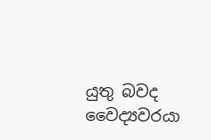යුතු බවද වෛද්‍යවරයා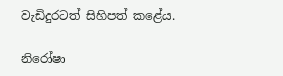වැඩිදුරටත් සිහිපත් කළේය.

නිරෝෂා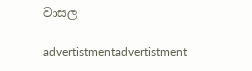වාසල

advertistmentadvertistment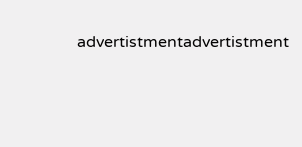advertistmentadvertistment